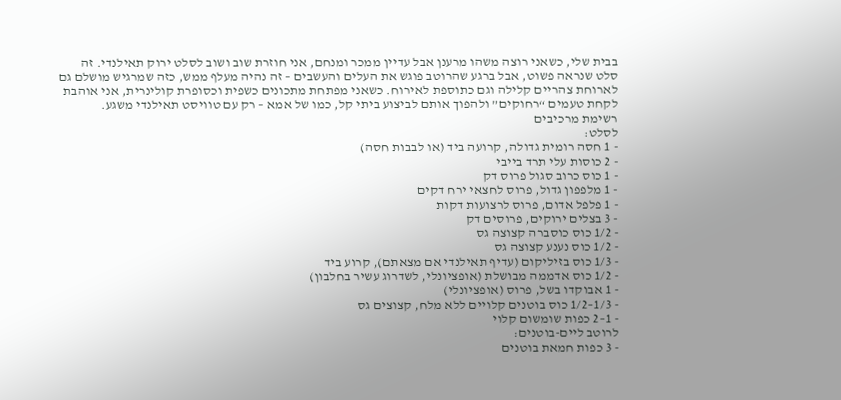בבית שלי, כשאני רוצה משהו מרענן אבל עדיין ממכר ומנחם, אני חוזרת שוב ושוב לסלט ירוק תאילנדי. זה סלט שנראה פשוט, אבל ברגע שהרוטב פוגש את העלים והעשבים – זה נהיה מעלף ממש, כזה שמרגיש מושלם גם לארוחת צהריים קלילה וגם כתוספת לאירוח. כשאני מפתחת מתכונים כשפית וכסופרת קולינרית, אני אוהבת לקחת טעמים “רחוקים” ולהפוך אותם לביצוע ביתי קל, כמו של אמא – רק עם טוויסט תאילנדי משגע.
רשימת מרכיבים
לסלט:
- 1 חסה רומית גדולה, קרועה ביד (או לבבות חסה)
- 2 כוסות עלי תרד בייבי
- 1 כוס כרוב סגול פרוס דק
- 1 מלפפון גדול, פרוס לחצאי ירח דקים
- 1 פלפל אדום, פרוס לרצועות דקות
- 3 בצלים ירוקים, פרוסים דק
- 1/2 כוס כוסברה קצוצה גס
- 1/2 כוס נענע קצוצה גס
- 1/3 כוס בזיליקום (עדיף תאילנדי אם מצאתם), קרוע ביד
- 1/2 כוס אדממה מבושלת (אופציונלי, לשדרוג עשיר בחלבון)
- 1 אבוקדו בשל, פרוס (אופציונלי)
- 1/3–1/2 כוס בוטנים קלויים ללא מלח, קצוצים גס
- 1–2 כפות שומשום קלוי
לרוטב ליים-בוטנים:
- 3 כפות חמאת בוטנים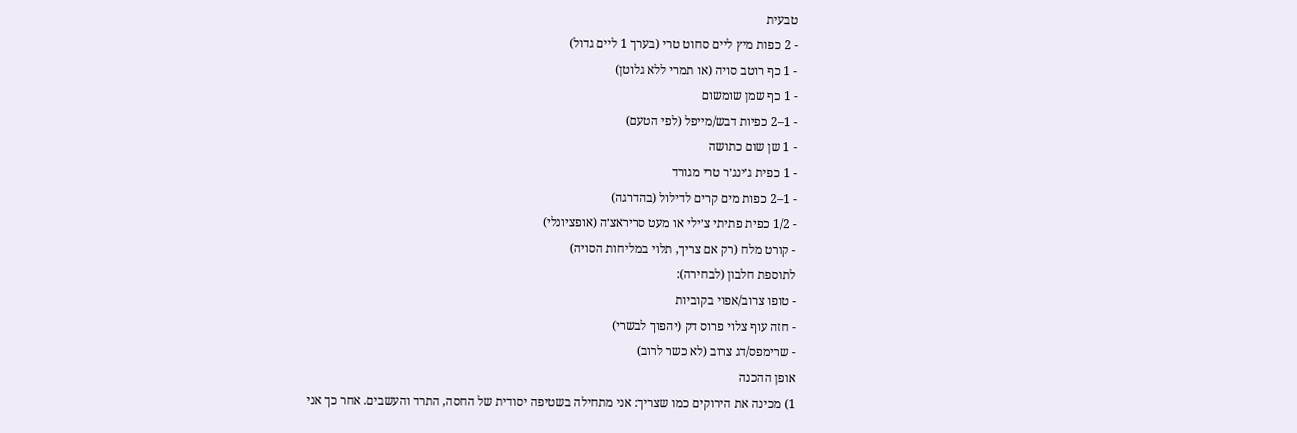טבעית
- 2 כפות מיץ ליים סחוט טרי (בערך 1 ליים גדול)
- 1 כף רוטב סויה (או תמרי ללא גלוטן)
- 1 כף שמן שומשום
- 1–2 כפיות דבש/מייפל (לפי הטעם)
- 1 שן שום כתושה
- 1 כפית ג׳ינג׳ר טרי מגורד
- 1–2 כפות מים קרים לדילול (בהדרגה)
- 1/2 כפית פתיתי צ׳ילי או מעט סריראצ׳ה (אופציונלי)
- קורט מלח (רק אם צריך, תלוי במליחות הסויה)
לתוספת חלבון (לבחירה):
- טופו צרוב/אפוי בקוביות
- חזה עוף צלוי פרוס דק (יהפוך לבשרי)
- שרימפס/דג צרוב (לא כשר לרוב)
אופן ההכנה
1) מכינה את הירוקים כמו שצריך: אני מתחילה בשטיפה יסודית של החסה, התרד והעשבים. אחר כך אני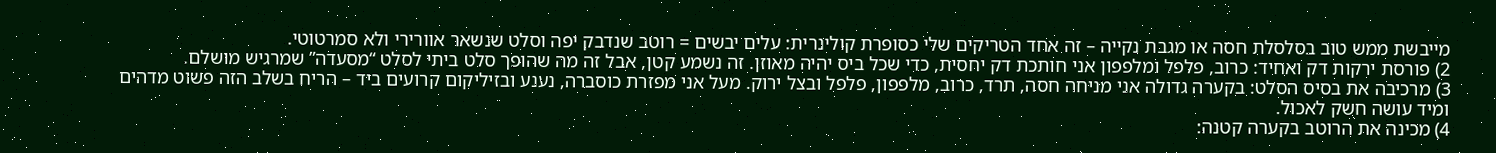מייבשת ממש טוב בסלסלת חסה או מגבת נקייה – זה אחד הטריקים שלי כסופרת קולינרית: עלים יבשים = רוטב שנדבק יפה וסלט שנשאר אוורירי ולא סמרטוטי.
2) פורסת ירקות דק ואחיד: כרוב, פלפל ומלפפון אני חותכת דק יחסית, כדי שכל ביס יהיה מאוזן. זה נשמע קטן, אבל זה מה שהופך סלט ביתי לסלט “מסעדה” שמרגיש מושלם.
3) מרכיבה את בסיס הסלט: בקערה גדולה אני מניחה חסה, תרד, כרוב, מלפפון, פלפל ובצל ירוק. מעל אני מפזרת כוסברה, נענע ובזיליקום קרועים ביד – הריח בשלב הזה פשוט מדהים ומיד עושה חשק לאכול.
4) מכינה את הרוטב בקערה קטנה: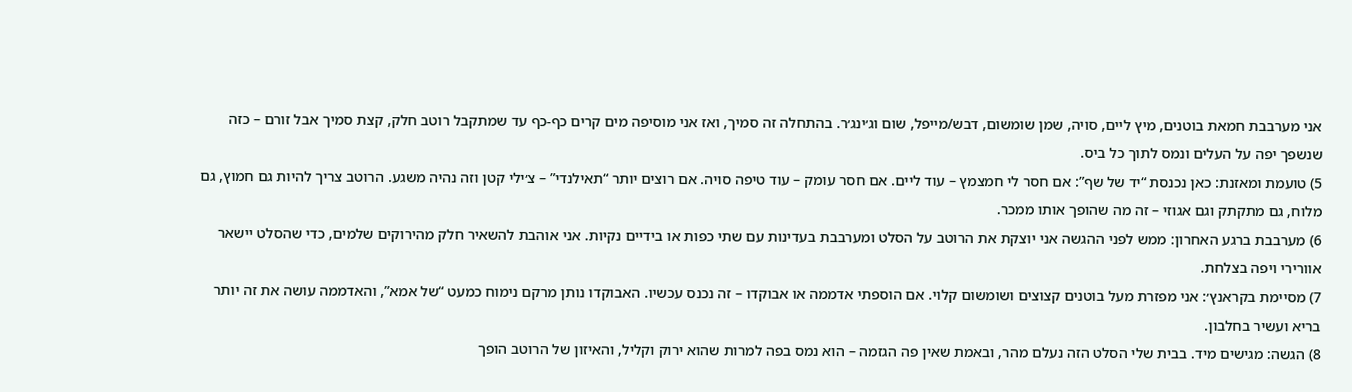אני מערבבת חמאת בוטנים, מיץ ליים, סויה, שמן שומשום, דבש/מייפל, שום וג׳ינג׳ר. בהתחלה זה סמיך, ואז אני מוסיפה מים קרים כף-כף עד שמתקבל רוטב חלק, קצת סמיך אבל זורם – כזה שנשפך יפה על העלים ונמס לתוך כל ביס.
5) טועמת ומאזנת: כאן נכנסת “יד של שף”: אם חסר לי חמצמץ – עוד ליים. אם חסר עומק – עוד טיפה סויה. אם רוצים יותר “תאילנדי” – צ׳ילי קטן וזה נהיה משגע. הרוטב צריך להיות גם חמוץ, גם מלוח, גם מתקתק וגם אגוזי – זה מה שהופך אותו ממכר.
6) מערבבת ברגע האחרון: ממש לפני ההגשה אני יוצקת את הרוטב על הסלט ומערבבת בעדינות עם שתי כפות או בידיים נקיות. אני אוהבת להשאיר חלק מהירוקים שלמים, כדי שהסלט יישאר אוורירי ויפה בצלחת.
7) מסיימת בקראנץ׳: אני מפזרת מעל בוטנים קצוצים ושומשום קלוי. אם הוספתי אדממה או אבוקדו – זה נכנס עכשיו. האבוקדו נותן מרקם נימוח כמעט “של אמא”, והאדממה עושה את זה יותר בריא ועשיר בחלבון.
8) הגשה: מגישים מיד. בבית שלי הסלט הזה נעלם מהר, ובאמת שאין פה הגזמה – הוא נמס בפה למרות שהוא ירוק וקליל, והאיזון של הרוטב הופך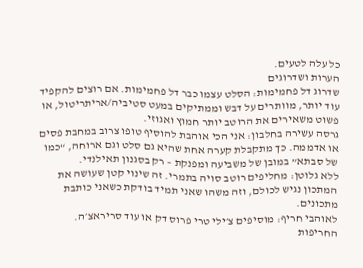כל עלה לטעים.
הערות ושדרוגים
שדרוג דל פחמימות: הסלט עצמו כבר דל פחמימות. אם רוצים להקפיד עוד יותר, מוותרים על דבש וממתיקים במעט סטיביה/אריתריטול, או פשוט משאירים את הרוטב יותר חמוץ ואגוזי.
גרסה עשירה בחלבון: אני הכי אוהבת להוסיף טופו צרוב במחבת פסים או אדממה. כך מתקבלת קערה אחת שהיא גם סלט וגם ארוחה, “כמו של סבתא” במובן של משביעה ומפנקת – רק בסגנון תאילנדי.
ללא גלוטן: מחליפים רוטב סויה בתמרי. זה שינוי קטן שעושה את המתכון נגיש לכולם, וזה משהו שאני תמיד בודקת כשאני כותבת מתכונים.
לאוהבי חריף: מוסיפים צ׳ילי טרי פרוס דק או עוד סריראצ׳ה. החריפות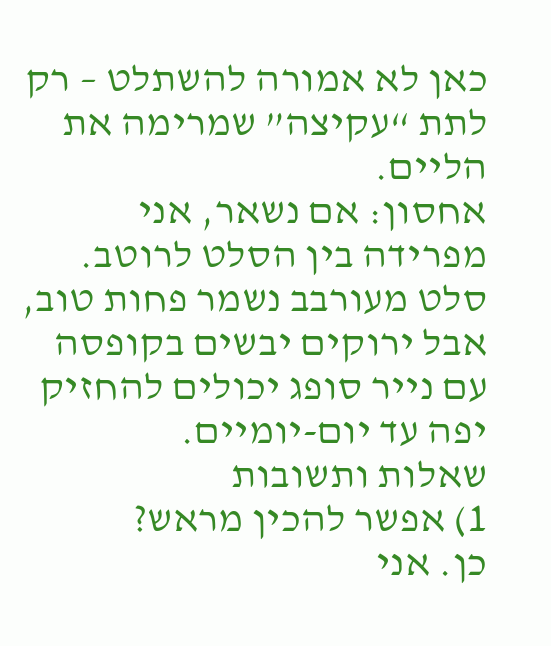כאן לא אמורה להשתלט – רק לתת “עקיצה” שמרימה את הליים.
אחסון: אם נשאר, אני מפרידה בין הסלט לרוטב. סלט מעורבב נשמר פחות טוב, אבל ירוקים יבשים בקופסה עם נייר סופג יכולים להחזיק יפה עד יום-יומיים.
שאלות ותשובות
1) אפשר להכין מראש?
כן. אני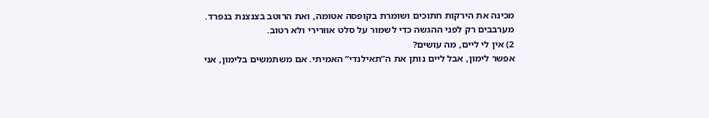מכינה את הירקות חתוכים ושומרת בקופסה אטומה, ואת הרוטב בצנצנת בנפרד. מערבבים רק לפני ההגשה כדי לשמור על סלט אוורירי ולא רטוב.
2) אין לי ליים, מה עושים?
אפשר לימון, אבל ליים נותן את ה”תאילנדי” האמיתי. אם משתמשים בלימון, אני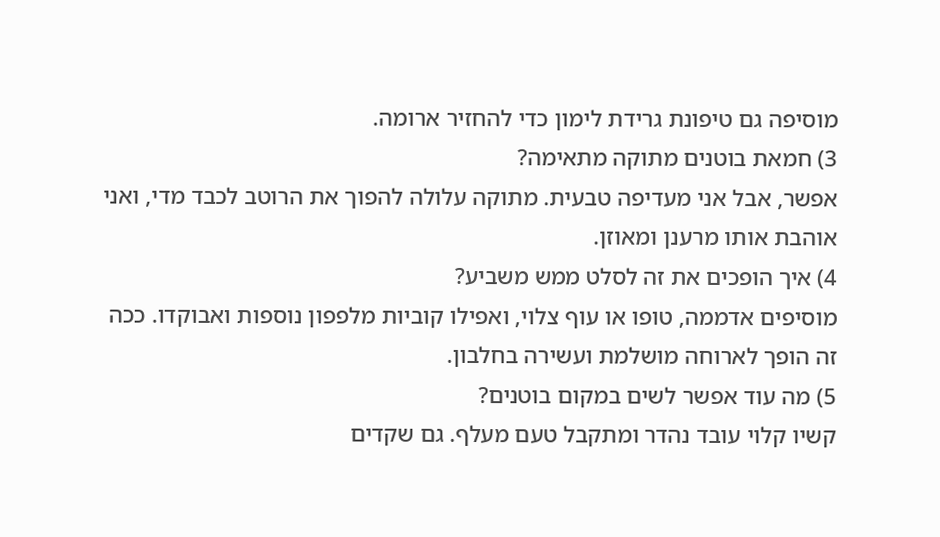מוסיפה גם טיפונת גרידת לימון כדי להחזיר ארומה.
3) חמאת בוטנים מתוקה מתאימה?
אפשר, אבל אני מעדיפה טבעית. מתוקה עלולה להפוך את הרוטב לכבד מדי, ואני אוהבת אותו מרענן ומאוזן.
4) איך הופכים את זה לסלט ממש משביע?
מוסיפים אדממה, טופו או עוף צלוי, ואפילו קוביות מלפפון נוספות ואבוקדו. ככה זה הופך לארוחה מושלמת ועשירה בחלבון.
5) מה עוד אפשר לשים במקום בוטנים?
קשיו קלוי עובד נהדר ומתקבל טעם מעלף. גם שקדים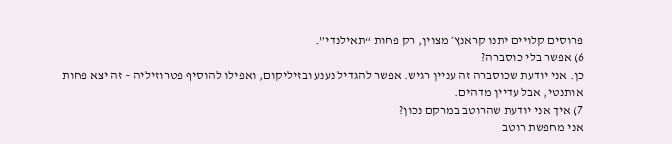פרוסים קלויים יתנו קראנץ׳ מצוין, רק פחות “תאילנדי”.
6) אפשר בלי כוסברה?
כן. אני יודעת שכוסברה זה עניין רגיש. אפשר להגדיל נענע ובזיליקום, ואפילו להוסיף פטרוזיליה – זה יצא פחות אותנטי, אבל עדיין מדהים.
7) איך אני יודעת שהרוטב במרקם נכון?
אני מחפשת רוטב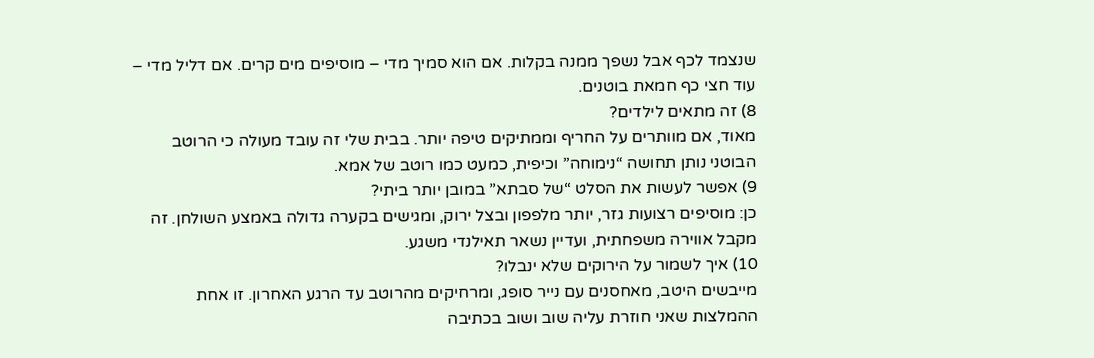שנצמד לכף אבל נשפך ממנה בקלות. אם הוא סמיך מדי – מוסיפים מים קרים. אם דליל מדי – עוד חצי כף חמאת בוטנים.
8) זה מתאים לילדים?
מאוד, אם מוותרים על החריף וממתיקים טיפה יותר. בבית שלי זה עובד מעולה כי הרוטב הבוטני נותן תחושה “נימוחה” וכיפית, כמעט כמו רוטב של אמא.
9) אפשר לעשות את הסלט “של סבתא” במובן יותר ביתי?
כן: מוסיפים רצועות גזר, יותר מלפפון ובצל ירוק, ומגישים בקערה גדולה באמצע השולחן. זה מקבל אווירה משפחתית, ועדיין נשאר תאילנדי משגע.
10) איך לשמור על הירוקים שלא ינבלו?
מייבשים היטב, מאחסנים עם נייר סופג, ומרחיקים מהרוטב עד הרגע האחרון. זו אחת ההמלצות שאני חוזרת עליה שוב ושוב בכתיבה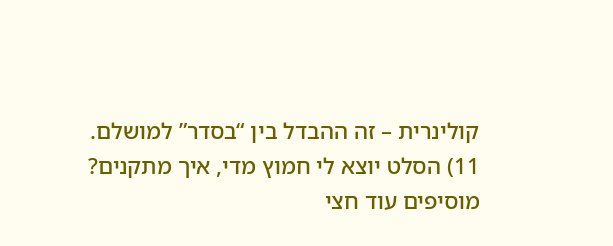קולינרית – זה ההבדל בין “בסדר” למושלם.
11) הסלט יוצא לי חמוץ מדי, איך מתקנים?
מוסיפים עוד חצי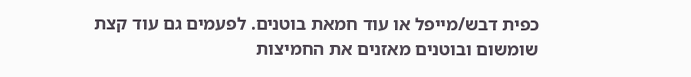כפית דבש/מייפל או עוד חמאת בוטנים. לפעמים גם עוד קצת שומשום ובוטנים מאזנים את החמיצות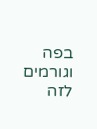בפה וגורמים לזה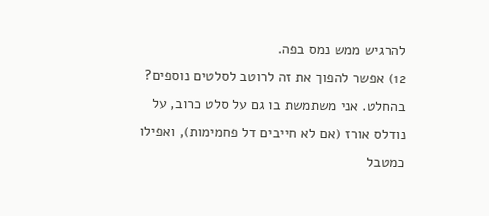להרגיש ממש נמס בפה.
12) אפשר להפוך את זה לרוטב לסלטים נוספים?
בהחלט. אני משתמשת בו גם על סלט כרוב, על נודלס אורז (אם לא חייבים דל פחמימות), ואפילו כמטבל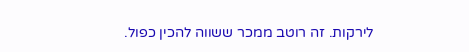לירקות. זה רוטב ממכר ששווה להכין כפול.